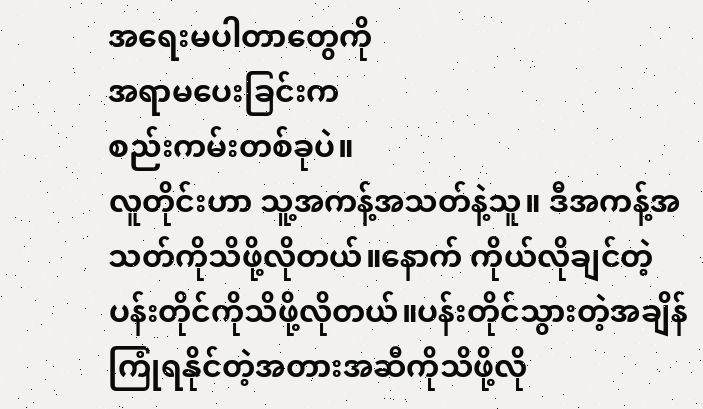အရေးမပါတာတွေကို
အရာမပေးခြင်းက
စည်းကမ်းတစ်ခုပဲ။
လူတိုင်းဟာ သူ့အကန့်အသတ်နဲ့သူ။ ဒီအကန့်အသတ်ကိုသိဖို့လိုတယ်။နောက် ကိုယ်လိုချင်တဲ့ ပန်းတိုင်ကိုသိဖို့လိုတယ်။ပန်းတိုင်သွားတဲ့အချိန် ကြုံရနိုင်တဲ့အတားအဆီကိုသိဖို့လို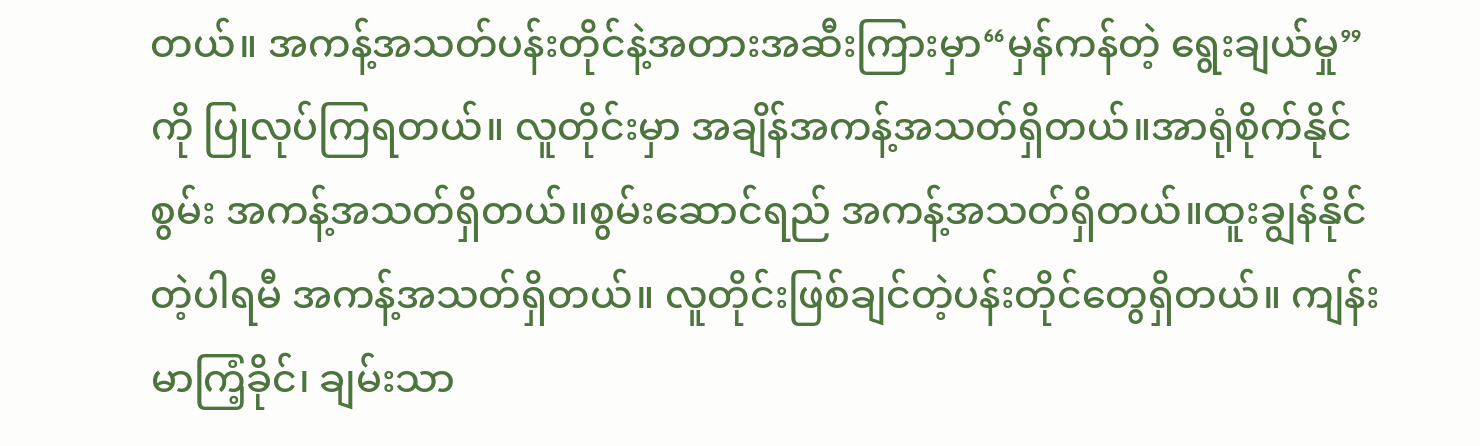တယ်။ အကန့်အသတ်ပန်းတိုင်နဲ့အတားအဆီးကြားမှာ“မှန်ကန်တဲ့ ရွေးချယ်မှု” ကို ပြုလုပ်ကြရတယ်။ လူတိုင်းမှာ အချိန်အကန့်အသတ်ရှိတယ်။အာရုံစိုက်နိုင်စွမ်း အကန့်အသတ်ရှိတယ်။စွမ်းဆောင်ရည် အကန့်အသတ်ရှိတယ်။ထူးချွန်နိုင်တဲ့ပါရမီ အကန့်အသတ်ရှိတယ်။ လူတိုင်းဖြစ်ချင်တဲ့ပန်းတိုင်တွေရှိတယ်။ ကျန်းမာကြံ့ခိုင်၊ ချမ်းသာ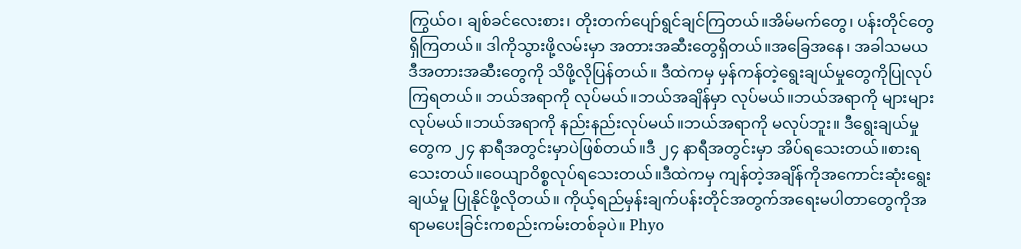ကြွယ်ဝ၊ ချစ်ခင်လေးစား၊ တိုးတက်ပျော်ရွင်ချင်ကြတယ်။အိမ်မက်တွေ၊ ပန်းတိုင်တွေရှိကြတယ်။ ဒါကိုသွားဖို့လမ်းမှာ အတားအဆီးတွေရှိတယ်။အခြေအနေ၊ အခါသမယ ဒီအတားအဆီးတွေကို သိဖို့လိုပြန်တယ်။ ဒီထဲကမှ မှန်ကန်တဲ့ရွေးချယ်မှုတွေကိုပြုလုပ်ကြရတယ်။ ဘယ်အရာကို လုပ်မယ်။ဘယ်အချိန်မှာ လုပ်မယ်။ဘယ်အရာကို များများလုပ်မယ်။ဘယ်အရာကို နည်းနည်းလုပ်မယ်။ဘယ်အရာကို မလုပ်ဘူး။ ဒီရွေးချယ်မှုတွေက ၂၄ နာရီအတွင်းမှာပဲဖြစ်တယ်။ဒီ ၂၄ နာရီအတွင်းမှာ အိပ်ရသေးတယ်။စားရသေးတယ်။ဝေယျာဝိစ္စလုပ်ရသေးတယ်။ဒီထဲကမှ ကျန်တဲ့အချိန်ကိုအကောင်းဆုံးရွေးချယ်မှု ပြုနိုင်ဖို့လိုတယ်။ ကိုယ့်ရည်မှန်းချက်ပန်းတိုင်အတွက်အရေးမပါတာတွေကိုအရာမပေးခြင်းကစည်းကမ်းတစ်ခုပဲ။ Phyo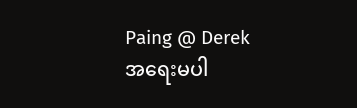Paing @ Derek
အရေးမပါ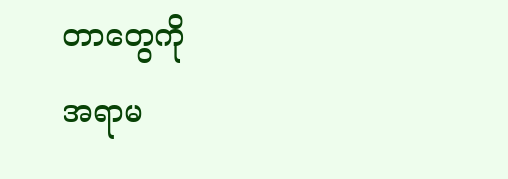တာတွေကို
အရာမ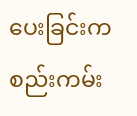ပေးခြင်းက
စည်းကမ်း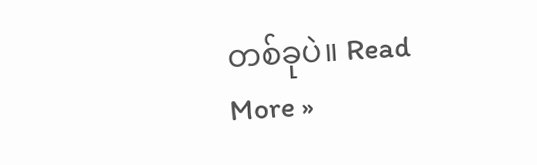တစ်ခုပဲ။ Read More »